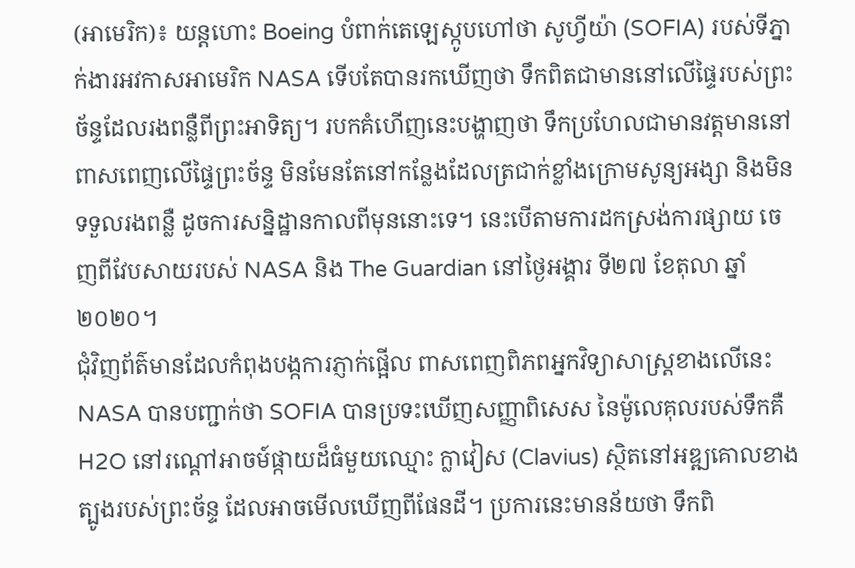(អាមេរិក)៖ យន្តហោះ Boeing បំពាក់តេឡេស្កូបហៅថា សូហ្វីយ៉ា (SOFIA) របស់ទីភ្នាក់ងារអវកាសអាមេរិក NASA ទើបតែបានរកឃើញថា ទឹកពិតជាមាននៅលើផ្ទៃរបស់ព្រះច័ន្ទដែលរងពន្លឺពីព្រះអាទិត្យ។ របកគំហើញនេះបង្ហាញថា ទឹកប្រហែលជាមានវត្តមាននៅពាសពេញលើផ្ទៃព្រះច័ន្ទ មិនមែនតែនៅកន្លែងដែលត្រជាក់ខ្លាំងក្រោមសូន្យអង្សា និងមិនទទួលរងពន្លឺ ដូចការសន្និដ្ឋានកាលពីមុននោះទេ។ នេះបើតាមការដកស្រង់ការផ្សាយ ចេញពីវែបសាយរបស់ NASA និង The Guardian នៅថ្ងៃអង្គារ ទី២៧ ខែតុលា ឆ្នាំ២០២០។
ជុំវិញព័ត៌មានដែលកំពុងបង្កការភ្ញាក់ផ្អើល ពាសពេញពិភពអ្នកវិទ្យាសាស្ត្រខាងលើនេះ NASA បានបញ្ជាក់ថា SOFIA បានប្រទះឃើញសញ្ញាពិសេស នៃម៉ូលេគុលរបស់ទឹកគឺ H2O នៅរណ្តៅអាចម៍ផ្កាយដ៏ធំមួយឈ្មោះ ក្លាវៀស (Clavius) ស្ថិតនៅអឌ្ឍគោលខាងត្បូងរបស់ព្រះច័ន្ទ ដែលអាចមើលឃើញពីផែនដី។ ប្រការនេះមានន័យថា ទឹកពិ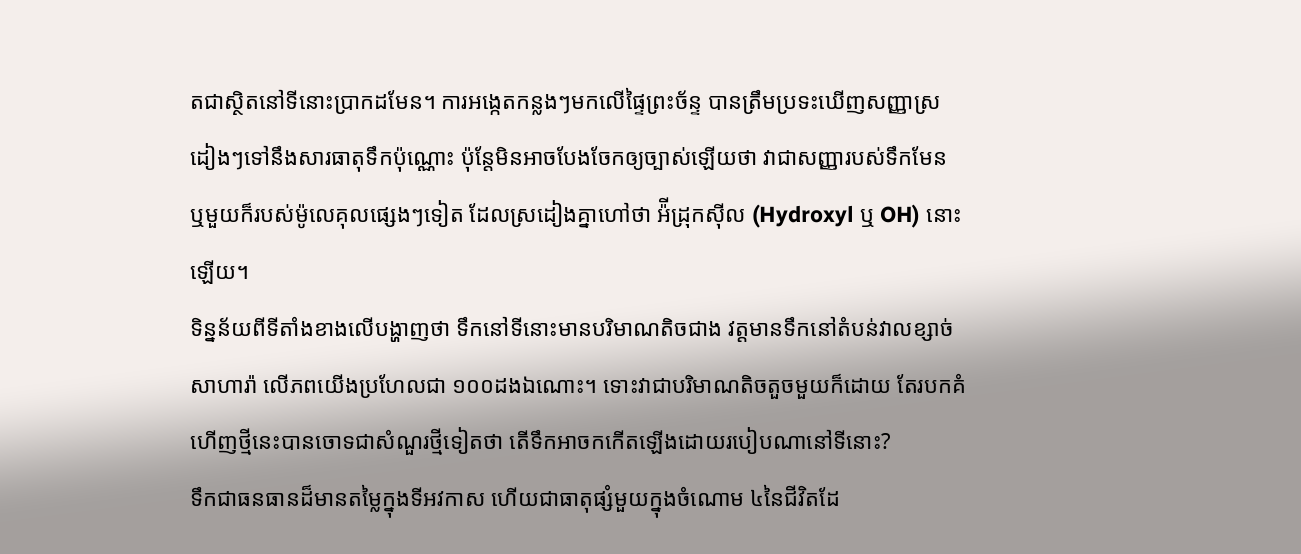តជាស្ថិតនៅទីនោះប្រាកដមែន។ ការអង្កេតកន្លងៗមកលើផ្ទៃព្រះច័ន្ទ បានត្រឹមប្រទះឃើញសញ្ញាស្រដៀងៗទៅនឹងសារធាតុទឹកប៉ុណ្ណោះ ប៉ុន្តែមិនអាចបែងចែកឲ្យច្បាស់ឡើយថា វាជាសញ្ញារបស់ទឹកមែន ឬមួយក៏របស់ម៉ូលេគុលផ្សេងៗទៀត ដែលស្រដៀងគ្នាហៅថា អ៉ីដ្រុកស៊ីល (Hydroxyl ឬ OH) នោះឡើយ។
ទិន្នន័យពីទីតាំងខាងលើបង្ហាញថា ទឹកនៅទីនោះមានបរិមាណតិចជាង វត្តមានទឹកនៅតំបន់វាលខ្សាច់សាហារ៉ា លើភពយើងប្រហែលជា ១០០ដងឯណោះ។ ទោះវាជាបរិមាណតិចតួចមួយក៏ដោយ តែរបកគំហើញថ្មីនេះបានចោទជាសំណួរថ្មីទៀតថា តើទឹកអាចកកើតឡើងដោយរបៀបណានៅទីនោះ?
ទឹកជាធនធានដ៏មានតម្លៃក្នុងទីអវកាស ហើយជាធាតុផ្សំមួយក្នុងចំណោម ៤នៃជីវិតដែ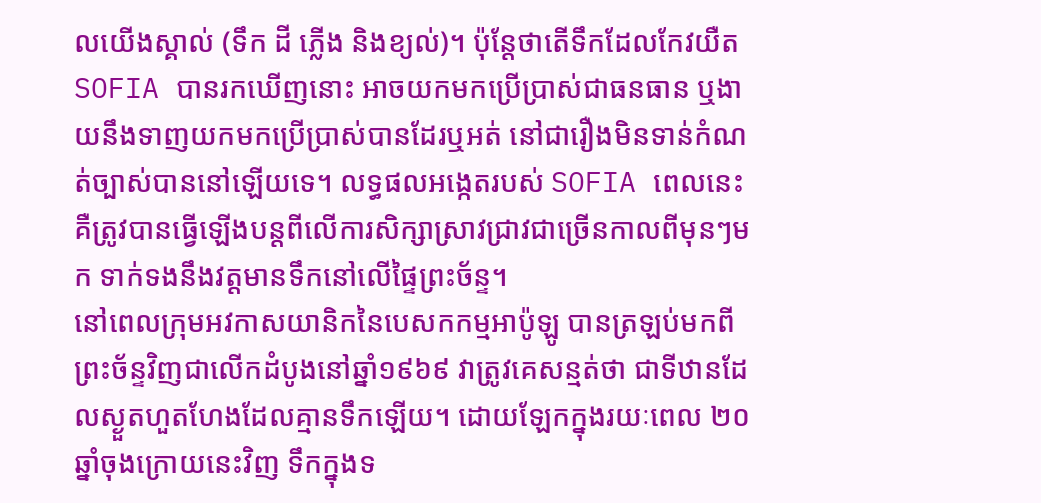លយើងស្គាល់ (ទឹក ដី ភ្លើង និងខ្យល់)។ ប៉ុន្តែថាតើទឹកដែលកែវយឺត SOFIA បានរកឃើញនោះ អាចយកមកប្រើប្រាស់ជាធនធាន ឬងាយនឹងទាញយកមកប្រើប្រាស់បានដែរឬអត់ នៅជារឿងមិនទាន់កំណត់ច្បាស់បាននៅឡើយទេ។ លទ្ធផលអង្កេតរបស់ SOFIA ពេលនេះ គឺត្រូវបានធ្វើឡើងបន្តពីលើការសិក្សាស្រាវជ្រាវជាច្រើនកាលពីមុនៗមក ទាក់ទងនឹងវត្តមានទឹកនៅលើផ្ទៃព្រះច័ន្ទ។
នៅពេលក្រុមអវកាសយានិកនៃបេសកកម្មអាប៉ូឡូ បានត្រឡប់មកពីព្រះច័ន្ទវិញជាលើកដំបូងនៅឆ្នាំ១៩៦៩ វាត្រូវគេសន្មត់ថា ជាទីឋានដែលស្ងួតហួតហែងដែលគ្មានទឹកឡើយ។ ដោយឡែកក្នុងរយៈពេល ២០ឆ្នាំចុងក្រោយនេះវិញ ទឹកក្នុងទ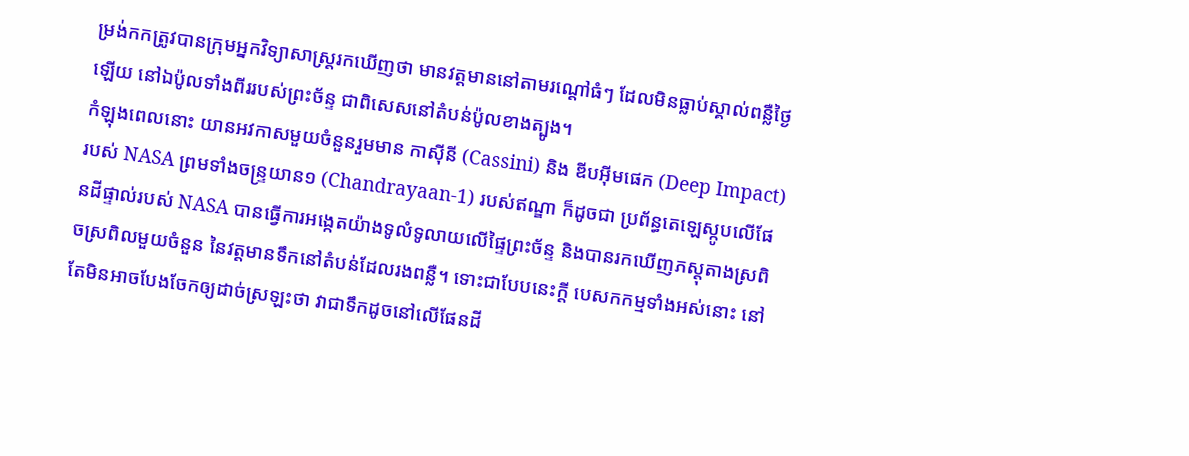ម្រង់កកត្រូវបានក្រុមអ្នកវិទ្យាសាស្រ្តរកឃើញថា មានវត្តមាននៅតាមរណ្តៅធំៗ ដែលមិនធ្លាប់ស្គាល់ពន្លឺថ្ងៃឡើយ នៅឯប៉ូលទាំងពីររបស់ព្រះច័ន្ទ ជាពិសេសនៅតំបន់ប៉ូលខាងត្បូង។
កំឡុងពេលនោះ យានអវកាសមួយចំនួនរួមមាន កាស៊ីនី (Cassini) និង ឌីបអ៊ីមផេក (Deep Impact) របស់ NASA ព្រមទាំងចន្ទ្រយាន១ (Chandrayaan-1) របស់ឥណ្ឌា ក៏ដូចជា ប្រព័ន្ធតេឡេស្កូបលើផែនដីផ្ទាល់របស់ NASA បានធ្វើការអង្កេតយ៉ាងទូលំទូលាយលើផ្ទៃព្រះច័ន្ទ និងបានរកឃើញភស្តុតាងស្រពិចស្រពិលមួយចំនួន នៃវត្តមានទឹកនៅតំបន់ដែលរងពន្លឺ។ ទោះជាបែបនេះក្តី បេសកកម្មទាំងអស់នោះ នៅតែមិនអាចបែងចែកឲ្យដាច់ស្រឡះថា វាជាទឹកដូចនៅលើផែនដី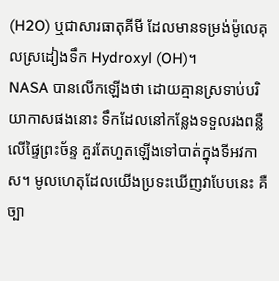(H2O) ឬជាសារធាតុគីមី ដែលមានទម្រង់ម៉ូលេគុលស្រដៀងទឹក Hydroxyl (OH)។
NASA បានលើកឡើងថា ដោយគ្មានស្រទាប់បរិយាកាសផងនោះ ទឹកដែលនៅកន្លែងទទួលរងពន្លឺលើផ្ទៃព្រះច័ន្ទ គួរតែហួតឡើងទៅបាត់ក្នុងទីអវកាស។ មូលហេតុដែលយើងប្រទះឃើញវាបែបនេះ គឺច្បា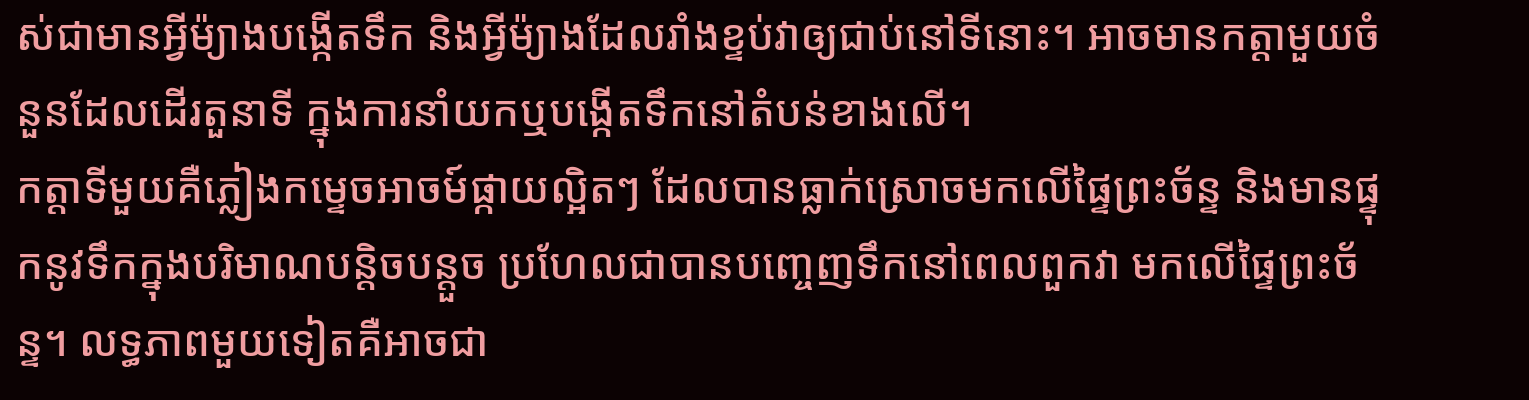ស់ជាមានអ្វីម៉្យាងបង្កើតទឹក និងអ្វីម៉្យាងដែលរាំងខ្ទប់វាឲ្យជាប់នៅទីនោះ។ អាចមានកត្តាមួយចំនួនដែលដើរតួនាទី ក្នុងការនាំយកឬបង្កើតទឹកនៅតំបន់ខាងលើ។
កត្តាទីមួយគឺភ្លៀងកម្ទេចអាចម៍ផ្កាយល្អិតៗ ដែលបានធ្លាក់ស្រោចមកលើផ្ទៃព្រះច័ន្ទ និងមានផ្ទុកនូវទឹកក្នុងបរិមាណបន្តិចបន្តួច ប្រហែលជាបានបញ្ចេញទឹកនៅពេលពួកវា មកលើផ្ទៃព្រះច័ន្ទ។ លទ្ធភាពមួយទៀតគឺអាចជា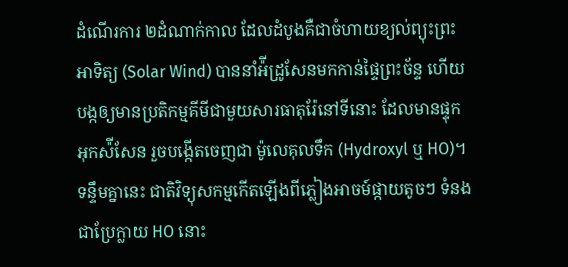ដំណើរការ ២ដំណាក់កាល ដែលដំបូងគឺជាចំហាយខ្យល់ព្យុះព្រះអាទិត្យ (Solar Wind) បាននាំអ៉ីដ្រូសែនមកកាន់ផ្ទៃព្រះច័ន្ទ ហើយបង្កឲ្យមានប្រតិកម្មគីមីជាមួយសារធាតុរ៉ែនៅទីនោះ ដែលមានផ្ទុកអុកស៉ីសែន រួចបង្កើតចេញជា ម៉ូលេគុលទឹក (Hydroxyl ឬ HO)។ ទន្ទឹមគ្នានេះ ជាតិវិទ្យុសកម្មកើតឡើងពីភ្លៀងអាចម៍ផ្កាយតូចៗ ទំនងជាប្រែក្លាយ HO នោះ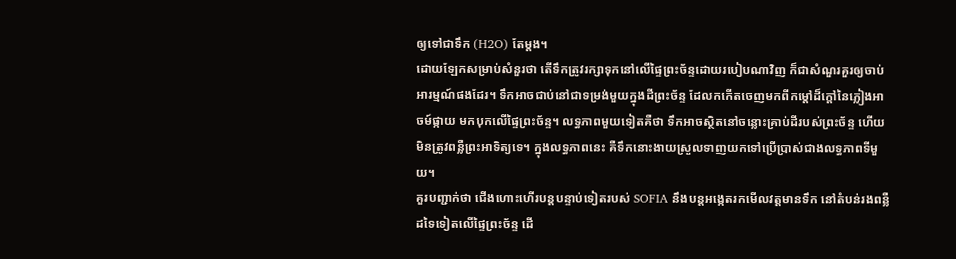ឲ្យទៅជាទឹក (H2O) តែម្តង។
ដោយឡែកសម្រាប់សំនួរថា តើទឹកត្រូវរក្សាទុកនៅលើផ្ទៃព្រះច័ន្ទដោយរបៀបណាវិញ ក៏ជាសំណួរគួរឲ្យចាប់អារម្មណ៍ផងដែរ។ ទឹកអាចជាប់នៅជាទម្រង់មួយក្នុងដីព្រះច័ន្ទ ដែលកកើតចេញមកពីកម្តៅដ៏ក្តៅនៃភ្លៀងអាចម៍ផ្កាយ មកបុកលើផ្ទៃព្រះច័ន្ទ។ លទ្ធភាពមួយទៀតគឺថា ទឹកអាចស្ថិតនៅចន្លោះគ្រាប់ដីរបស់ព្រះច័ន្ទ ហើយមិនត្រូវពន្លឺព្រះអាទិត្យទេ។ ក្នុងលទ្ធភាពនេះ គឺទឹកនោះងាយស្រួលទាញយកទៅប្រើប្រាស់ជាងលទ្ធភាពទីមួយ។
គួរបញ្ជាក់ថា ជើងហោះហើរបន្តបន្ទាប់ទៀតរបស់ SOFIA នឹងបន្តអង្កេតរកមើលវត្តមានទឹក នៅតំបន់រងពន្លឺដទៃទៀតលើផ្ទៃព្រះច័ន្ទ ដើ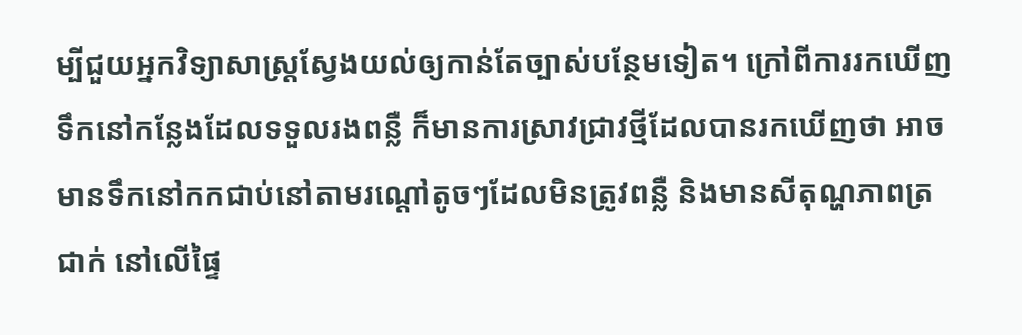ម្បីជួយអ្នកវិទ្យាសាស្រ្តស្វែងយល់ឲ្យកាន់តែច្បាស់បន្ថែមទៀត។ ក្រៅពីការរកឃើញទឹកនៅកន្លែងដែលទទួលរងពន្លឺ ក៏មានការស្រាវជ្រាវថ្មីដែលបានរកឃើញថា អាចមានទឹកនៅកកជាប់នៅតាមរណ្តៅតូចៗដែលមិនត្រូវពន្លឺ និងមានសីតុណ្ហភាពត្រជាក់ នៅលើផ្ទៃ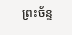ព្រះច័ន្ទ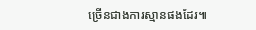ច្រើនជាងការស្មានផងដែរ៕